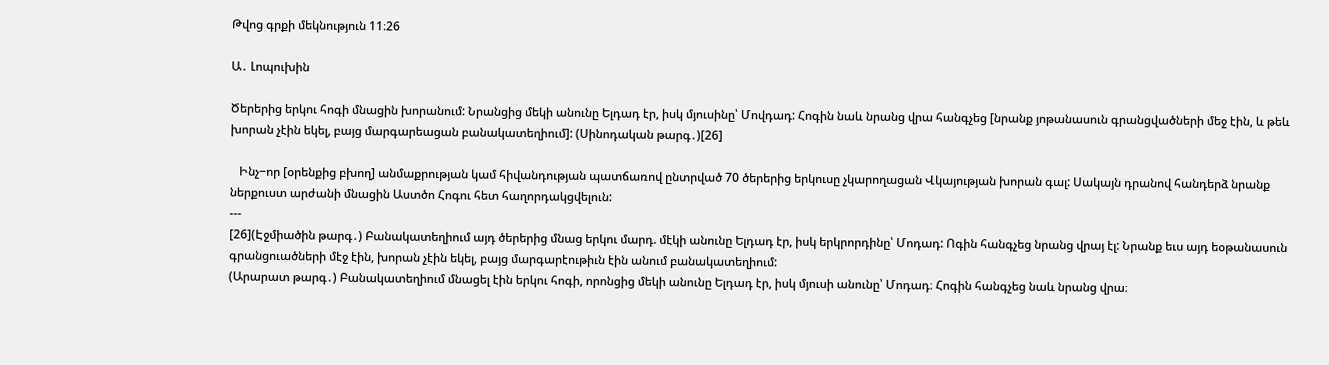Թվոց գրքի մեկնություն 11։26

Ա․ Լոպուխին

Ծերերից երկու հոգի մնացին խորանում: Նրանցից մեկի անունը Ելդադ էր, իսկ մյուսինը՝ Մովդադ: Հոգին նաև նրանց վրա հանգչեց [նրանք յոթանասուն գրանցվածների մեջ էին, և թեև խորան չէին եկել, բայց մարգարեացան բանակատեղիում]: (Սինոդական թարգ․)[26]

   Ինչ−որ [օրենքից բխող] անմաքրության կամ հիվանդության պատճառով ընտրված 70 ծերերից երկուսը չկարողացան Վկայության խորան գալ: Սակայն դրանով հանդերձ նրանք ներքուստ արժանի մնացին Աստծո Հոգու հետ հաղորդակցվելուն:
---
[26](Էջմիածին թարգ․) Բանակատեղիում այդ ծերերից մնաց երկու մարդ. մէկի անունը Ելդադ էր, իսկ երկրորդինը՝ Մոդադ: Ոգին հանգչեց նրանց վրայ էլ: Նրանք եւս այդ եօթանասուն գրանցուածների մէջ էին, խորան չէին եկել, բայց մարգարէութիւն էին անում բանակատեղիում:
(Արարատ թարգ․) Բանակատեղիում մնացել էին երկու հոգի, որոնցից մեկի անունը Ելդադ էր, իսկ մյուսի անունը՝ Մոդադ։ Հոգին հանգչեց նաև նրանց վրա։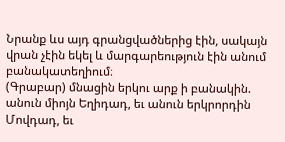Նրանք ևս այդ գրանցվածներից էին, սակայն վրան չէին եկել և մարգարեություն էին անում բանակատեղիում։
(Գրաբար) մնացին երկու արք ի բանակին. անուն միոյն Եղիդադ, եւ անուն երկրորդին Մովդադ, եւ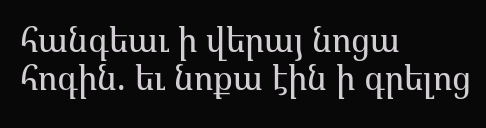հանգեաւ ի վերայ նոցա հոգին. եւ նոքա էին ի գրելոց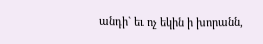անդի` եւ ոչ եկին ի խորանն,